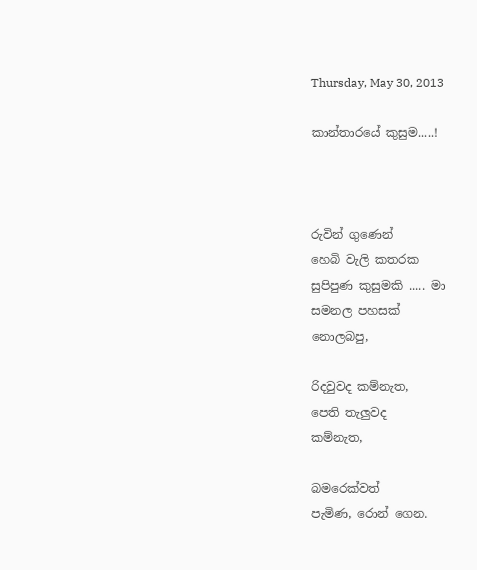Thursday, May 30, 2013

කාන්තාරයේ කුසුම.....!



රුවින් ගුණෙන්
හෙබි වැලි කතරක
සුපිපුණ කුසුමකි ..... මා
සමනල පහසක්
නොලබපු,

රිදවුවද කම්නැත,
පෙති තැලුවද
කම්නැත,

බමරෙක්වත්
පැමිණ, රොන් ගෙන.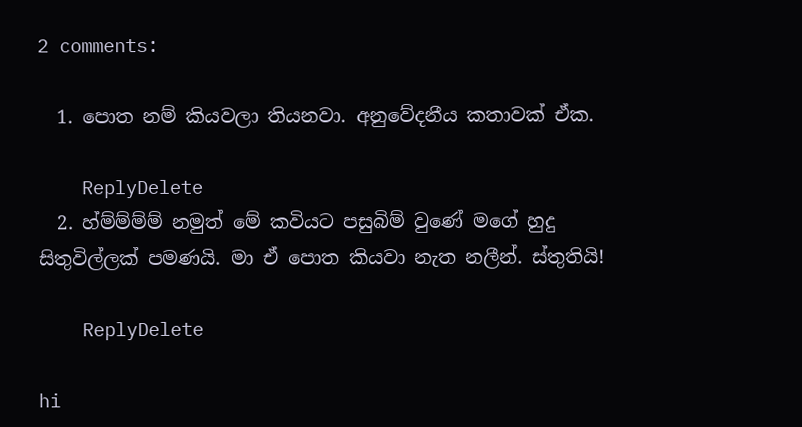2 comments:

  1. පොත නම් කියවලා තියනවා. අනුවේදනීය කතාවක් ඒක.

    ReplyDelete
  2. හ්ම්ම්ම්ම් නමුත් මේ කවියට පසුබිම් වුණේ මගේ හුදු සිතුවිල්ලක් පමණයි. මා ඒ පොත කියවා නැත නලීන්. ස්තුතියි!

    ReplyDelete

hi